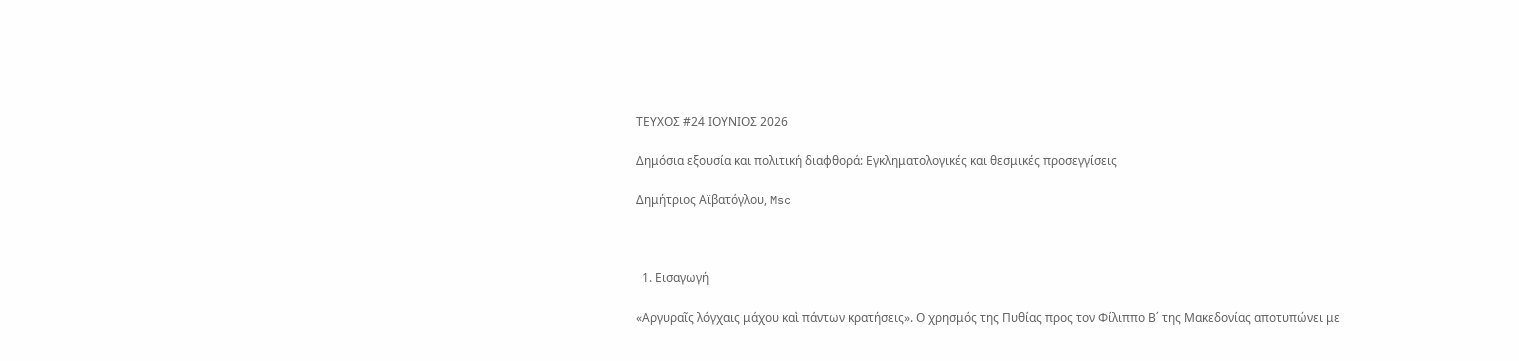ΤΕΥΧΟΣ #24 ΙΟΥΝΙΟΣ 2026

Δημόσια εξουσία και πολιτική διαφθορά: Εγκληματολογικές και θεσμικές προσεγγίσεις

Δημήτριος Αϊβατόγλου, Msc



  1. Εισαγωγή

«Αργυραῖς λόγχαις μάχου καὶ πάντων κρατήσεις». Ο χρησμός της Πυθίας προς τον Φίλιππο Β΄ της Μακεδονίας αποτυπώνει με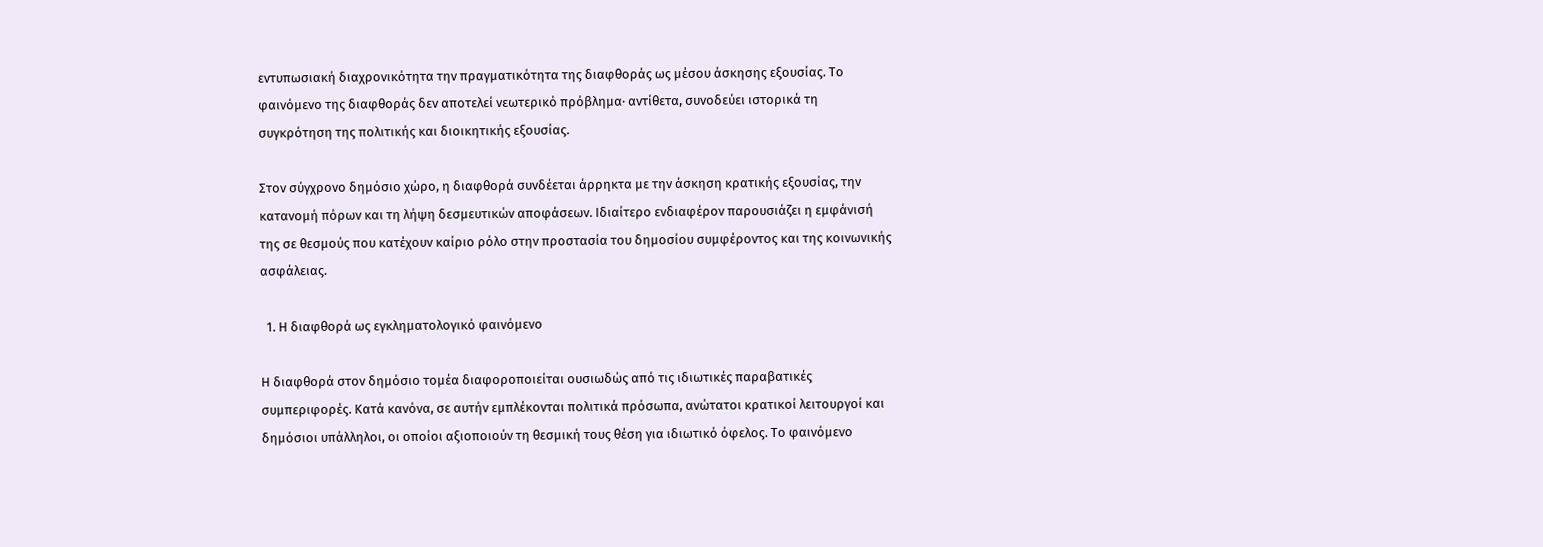εντυπωσιακή διαχρονικότητα την πραγματικότητα της διαφθοράς ως μέσου άσκησης εξουσίας. Το φαινόμενο της διαφθοράς δεν αποτελεί νεωτερικό πρόβλημα· αντίθετα, συνοδεύει ιστορικά τη συγκρότηση της πολιτικής και διοικητικής εξουσίας.

Στον σύγχρονο δημόσιο χώρο, η διαφθορά συνδέεται άρρηκτα με την άσκηση κρατικής εξουσίας, την κατανομή πόρων και τη λήψη δεσμευτικών αποφάσεων. Ιδιαίτερο ενδιαφέρον παρουσιάζει η εμφάνισή της σε θεσμούς που κατέχουν καίριο ρόλο στην προστασία του δημοσίου συμφέροντος και της κοινωνικής ασφάλειας.

  1. Η διαφθορά ως εγκληματολογικό φαινόμενο

Η διαφθορά στον δημόσιο τομέα διαφοροποιείται ουσιωδώς από τις ιδιωτικές παραβατικές συμπεριφορές. Κατά κανόνα, σε αυτήν εμπλέκονται πολιτικά πρόσωπα, ανώτατοι κρατικοί λειτουργοί και δημόσιοι υπάλληλοι, οι οποίοι αξιοποιούν τη θεσμική τους θέση για ιδιωτικό όφελος. Το φαινόμενο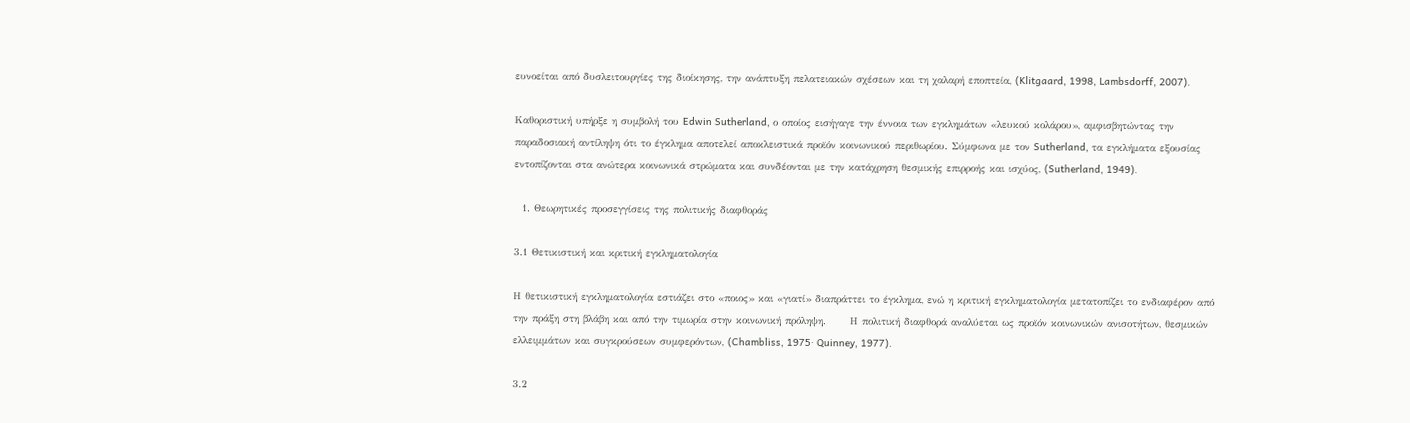ευνοείται από δυσλειτουργίες της διοίκησης, την ανάπτυξη πελατειακών σχέσεων και τη χαλαρή εποπτεία, (Klitgaard, 1998, Lambsdorff, 2007).

Καθοριστική υπήρξε η συμβολή του Edwin Sutherland, ο οποίος εισήγαγε την έννοια των εγκλημάτων «λευκού κολάρου», αμφισβητώντας την παραδοσιακή αντίληψη ότι το έγκλημα αποτελεί αποκλειστικά προϊόν κοινωνικού περιθωρίου. Σύμφωνα με τον Sutherland, τα εγκλήματα εξουσίας εντοπίζονται στα ανώτερα κοινωνικά στρώματα και συνδέονται με την κατάχρηση θεσμικής επιρροής και ισχύος, (Sutherland, 1949).

  1. Θεωρητικές προσεγγίσεις της πολιτικής διαφθοράς

3.1 Θετικιστική και κριτική εγκληματολογία

Η θετικιστική εγκληματολογία εστιάζει στο «ποιος» και «γιατί» διαπράττει το έγκλημα, ενώ η κριτική εγκληματολογία μετατοπίζει το ενδιαφέρον από την πράξη στη βλάβη και από την τιμωρία στην κοινωνική πρόληψη.      Η πολιτική διαφθορά αναλύεται ως προϊόν κοινωνικών ανισοτήτων, θεσμικών ελλειμμάτων και συγκρούσεων συμφερόντων, (Chambliss, 1975· Quinney, 1977).

3.2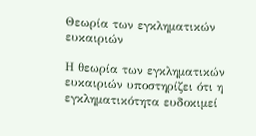Θεωρία των εγκληματικών ευκαιριών

Η θεωρία των εγκληματικών ευκαιριών υποστηρίζει ότι η εγκληματικότητα ευδοκιμεί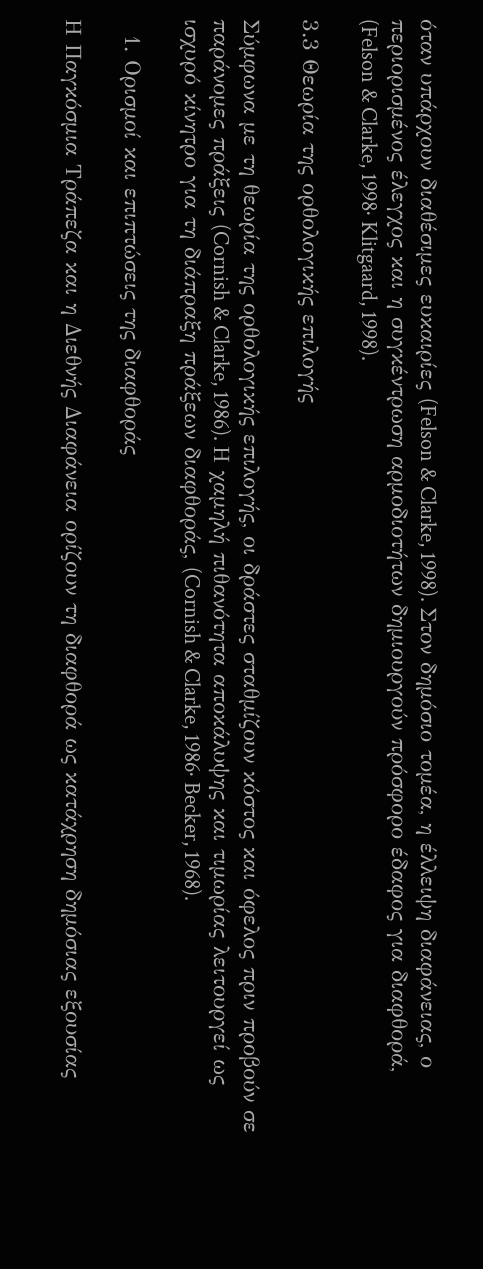όταν υπάρχουν διαθέσιμες ευκαιρίες (Felson & Clarke, 1998). Στον δημόσιο τομέα, η έλλειψη διαφάνειας, ο περιορισμένος έλεγχος και η συγκέντρωση αρμοδιοτήτων δημιουργούν πρόσφορο έδαφος για διαφθορά, (Felson & Clarke, 1998· Klitgaard, 1998).

3.3 Θεωρία της ορθολογικής επιλογής

Σύμφωνα με τη θεωρία της ορθολογικής επιλογής, οι δράστες σταθμίζουν κόστος και όφελος πριν προβούν σε παράνομες πράξεις (Cornish & Clarke, 1986). Η χαμηλή πιθανότητα αποκάλυψης και τιμωρίας λειτουργεί ως ισχυρό κίνητρο για τη διάπραξη πράξεων διαφθοράς, (Cornish & Clarke, 1986· Becker, 1968).

  1. Ορισμοί και επιπτώσεις της διαφθοράς

Η Παγκόσμια Τράπεζα και η Διεθνής Διαφάνεια ορίζουν τη διαφθορά ως κατάχρηση δημόσιας εξουσίας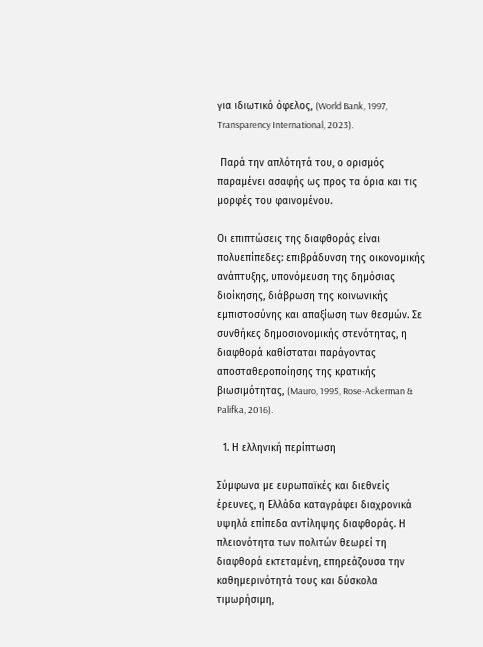για ιδιωτικό όφελος, (World Bank, 1997, Transparency International, 2023).

 Παρά την απλότητά του, ο ορισμός παραμένει ασαφής ως προς τα όρια και τις μορφές του φαινομένου.

Οι επιπτώσεις της διαφθοράς είναι πολυεπίπεδες: επιβράδυνση της οικονομικής ανάπτυξης, υπονόμευση της δημόσιας διοίκησης, διάβρωση της κοινωνικής εμπιστοσύνης και απαξίωση των θεσμών. Σε συνθήκες δημοσιονομικής στενότητας, η διαφθορά καθίσταται παράγοντας αποσταθεροποίησης της κρατικής βιωσιμότητας, (Mauro, 1995, Rose-Ackerman & Palifka, 2016).

  1. Η ελληνική περίπτωση

Σύμφωνα με ευρωπαϊκές και διεθνείς έρευνες, η Ελλάδα καταγράφει διαχρονικά υψηλά επίπεδα αντίληψης διαφθοράς. Η πλειονότητα των πολιτών θεωρεί τη διαφθορά εκτεταμένη, επηρεάζουσα την καθημερινότητά τους και δύσκολα τιμωρήσιμη,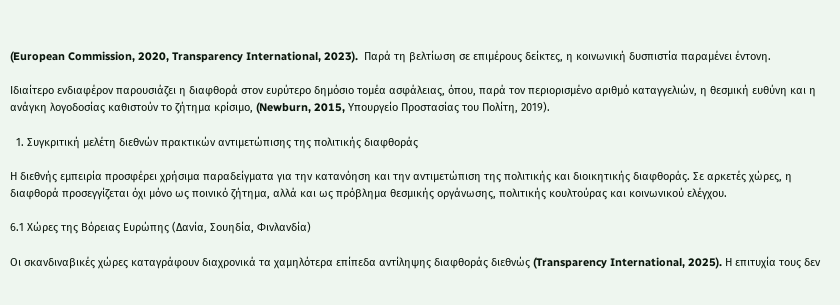(European Commission, 2020, Transparency International, 2023).  Παρά τη βελτίωση σε επιμέρους δείκτες, η κοινωνική δυσπιστία παραμένει έντονη.

Ιδιαίτερο ενδιαφέρον παρουσιάζει η διαφθορά στον ευρύτερο δημόσιο τομέα ασφάλειας, όπου, παρά τον περιορισμένο αριθμό καταγγελιών, η θεσμική ευθύνη και η ανάγκη λογοδοσίας καθιστούν το ζήτημα κρίσιμο, (Newburn, 2015, Υπουργείο Προστασίας του Πολίτη, 2019).

  1. Συγκριτική μελέτη διεθνών πρακτικών αντιμετώπισης της πολιτικής διαφθοράς

Η διεθνής εμπειρία προσφέρει χρήσιμα παραδείγματα για την κατανόηση και την αντιμετώπιση της πολιτικής και διοικητικής διαφθοράς. Σε αρκετές χώρες, η διαφθορά προσεγγίζεται όχι μόνο ως ποινικό ζήτημα, αλλά και ως πρόβλημα θεσμικής οργάνωσης, πολιτικής κουλτούρας και κοινωνικού ελέγχου.

6.1 Χώρες της Βόρειας Ευρώπης (Δανία, Σουηδία, Φινλανδία)

Οι σκανδιναβικές χώρες καταγράφουν διαχρονικά τα χαμηλότερα επίπεδα αντίληψης διαφθοράς διεθνώς (Transparency International, 2025). Η επιτυχία τους δεν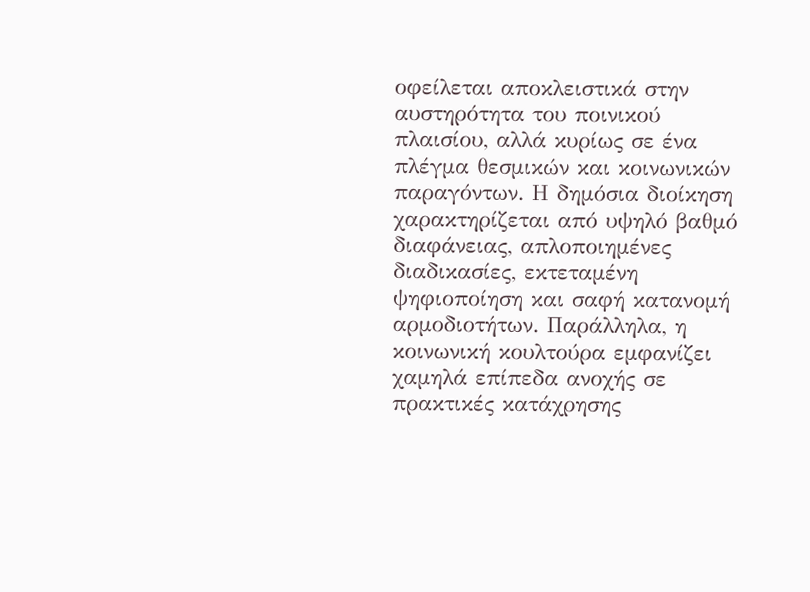οφείλεται αποκλειστικά στην αυστηρότητα του ποινικού πλαισίου, αλλά κυρίως σε ένα πλέγμα θεσμικών και κοινωνικών παραγόντων. Η δημόσια διοίκηση χαρακτηρίζεται από υψηλό βαθμό διαφάνειας, απλοποιημένες διαδικασίες, εκτεταμένη ψηφιοποίηση και σαφή κατανομή αρμοδιοτήτων. Παράλληλα, η κοινωνική κουλτούρα εμφανίζει χαμηλά επίπεδα ανοχής σε πρακτικές κατάχρησης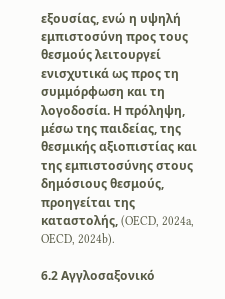εξουσίας, ενώ η υψηλή εμπιστοσύνη προς τους θεσμούς λειτουργεί ενισχυτικά ως προς τη συμμόρφωση και τη λογοδοσία. Η πρόληψη, μέσω της παιδείας, της θεσμικής αξιοπιστίας και της εμπιστοσύνης στους δημόσιους θεσμούς, προηγείται της καταστολής, (OECD, 2024a, OECD, 2024b).

6.2 Αγγλοσαξονικό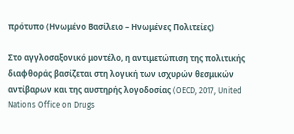πρότυπο (Ηνωμένο Βασίλειο – Ηνωμένες Πολιτείες)

Στο αγγλοσαξονικό μοντέλο, η αντιμετώπιση της πολιτικής διαφθοράς βασίζεται στη λογική των ισχυρών θεσμικών αντίβαρων και της αυστηρής λογοδοσίας (OECD, 2017, United Nations Office on Drugs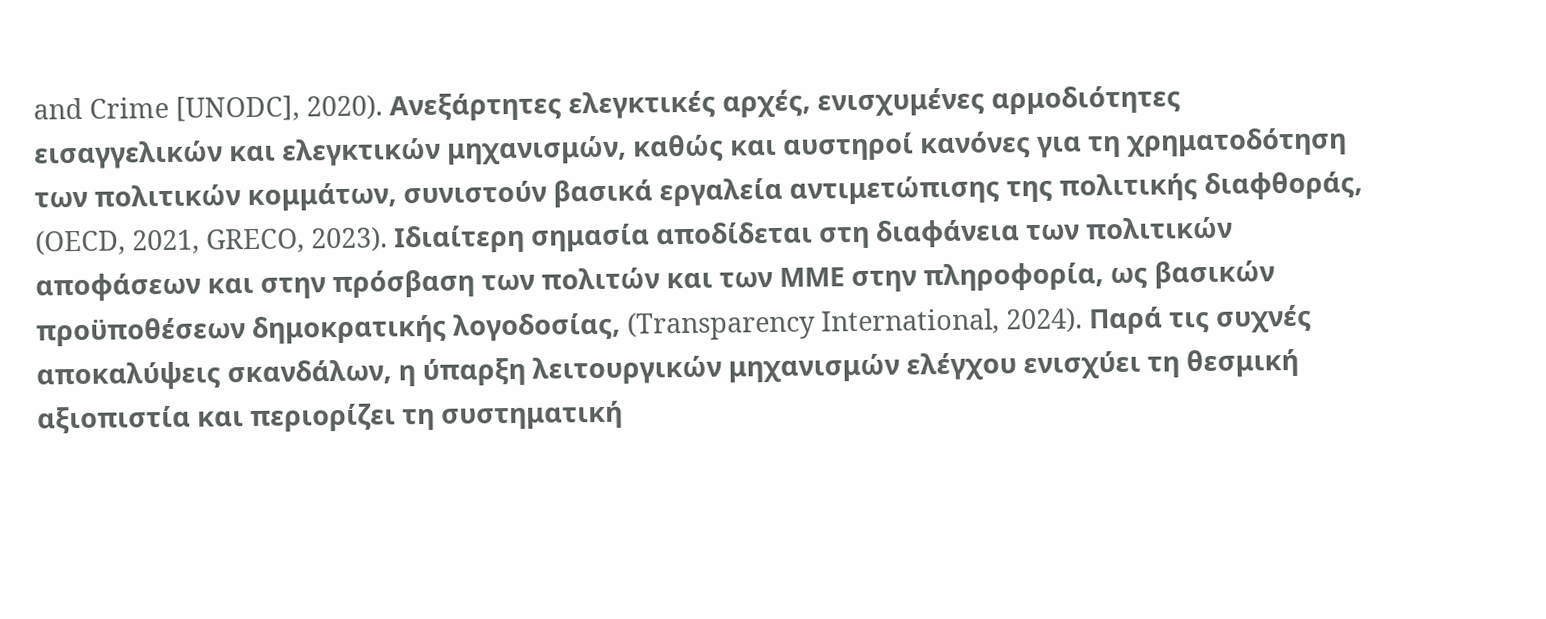and Crime [UNODC], 2020). Ανεξάρτητες ελεγκτικές αρχές, ενισχυμένες αρμοδιότητες εισαγγελικών και ελεγκτικών μηχανισμών, καθώς και αυστηροί κανόνες για τη χρηματοδότηση των πολιτικών κομμάτων, συνιστούν βασικά εργαλεία αντιμετώπισης της πολιτικής διαφθοράς, (OECD, 2021, GRECO, 2023). Ιδιαίτερη σημασία αποδίδεται στη διαφάνεια των πολιτικών αποφάσεων και στην πρόσβαση των πολιτών και των ΜΜΕ στην πληροφορία, ως βασικών προϋποθέσεων δημοκρατικής λογοδοσίας, (Transparency International, 2024). Παρά τις συχνές αποκαλύψεις σκανδάλων, η ύπαρξη λειτουργικών μηχανισμών ελέγχου ενισχύει τη θεσμική αξιοπιστία και περιορίζει τη συστηματική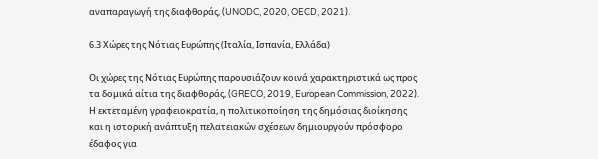αναπαραγωγή της διαφθοράς, (UNODC, 2020, OECD, 2021).

6.3 Χώρες της Νότιας Ευρώπης (Ιταλία, Ισπανία, Ελλάδα)

Οι χώρες της Νότιας Ευρώπης παρουσιάζουν κοινά χαρακτηριστικά ως προς τα δομικά αίτια της διαφθοράς, (GRECO, 2019, European Commission, 2022). Η εκτεταμένη γραφειοκρατία, η πολιτικοποίηση της δημόσιας διοίκησης και η ιστορική ανάπτυξη πελατειακών σχέσεων δημιουργούν πρόσφορο έδαφος για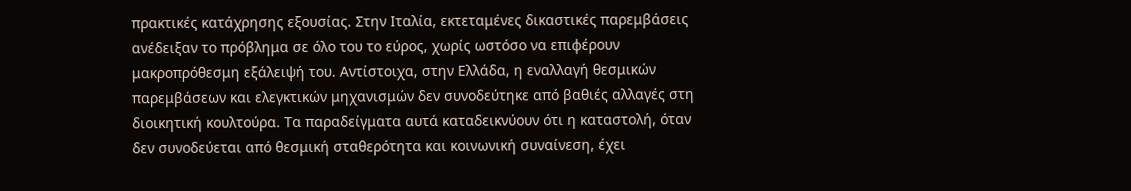πρακτικές κατάχρησης εξουσίας. Στην Ιταλία, εκτεταμένες δικαστικές παρεμβάσεις ανέδειξαν το πρόβλημα σε όλο του το εύρος, χωρίς ωστόσο να επιφέρουν μακροπρόθεσμη εξάλειψή του. Αντίστοιχα, στην Ελλάδα, η εναλλαγή θεσμικών παρεμβάσεων και ελεγκτικών μηχανισμών δεν συνοδεύτηκε από βαθιές αλλαγές στη διοικητική κουλτούρα. Τα παραδείγματα αυτά καταδεικνύουν ότι η καταστολή, όταν δεν συνοδεύεται από θεσμική σταθερότητα και κοινωνική συναίνεση, έχει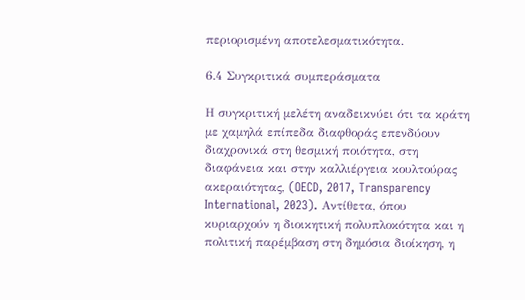περιορισμένη αποτελεσματικότητα.

6.4 Συγκριτικά συμπεράσματα

Η συγκριτική μελέτη αναδεικνύει ότι τα κράτη με χαμηλά επίπεδα διαφθοράς επενδύουν διαχρονικά στη θεσμική ποιότητα, στη διαφάνεια και στην καλλιέργεια κουλτούρας ακεραιότητας, (OECD, 2017, Transparency International, 2023). Αντίθετα, όπου κυριαρχούν η διοικητική πολυπλοκότητα και η πολιτική παρέμβαση στη δημόσια διοίκηση, η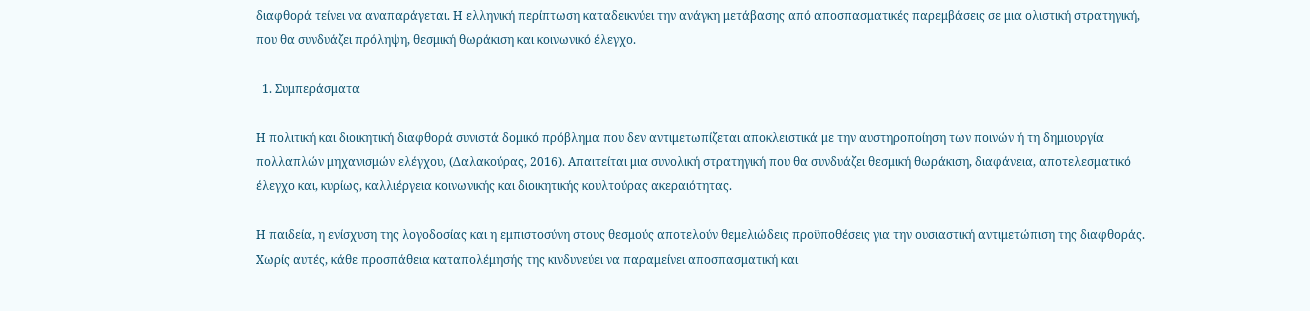διαφθορά τείνει να αναπαράγεται. Η ελληνική περίπτωση καταδεικνύει την ανάγκη μετάβασης από αποσπασματικές παρεμβάσεις σε μια ολιστική στρατηγική, που θα συνδυάζει πρόληψη, θεσμική θωράκιση και κοινωνικό έλεγχο.

  1. Συμπεράσματα

Η πολιτική και διοικητική διαφθορά συνιστά δομικό πρόβλημα που δεν αντιμετωπίζεται αποκλειστικά με την αυστηροποίηση των ποινών ή τη δημιουργία πολλαπλών μηχανισμών ελέγχου, (Δαλακούρας, 2016). Απαιτείται μια συνολική στρατηγική που θα συνδυάζει θεσμική θωράκιση, διαφάνεια, αποτελεσματικό έλεγχο και, κυρίως, καλλιέργεια κοινωνικής και διοικητικής κουλτούρας ακεραιότητας.

Η παιδεία, η ενίσχυση της λογοδοσίας και η εμπιστοσύνη στους θεσμούς αποτελούν θεμελιώδεις προϋποθέσεις για την ουσιαστική αντιμετώπιση της διαφθοράς. Χωρίς αυτές, κάθε προσπάθεια καταπολέμησής της κινδυνεύει να παραμείνει αποσπασματική και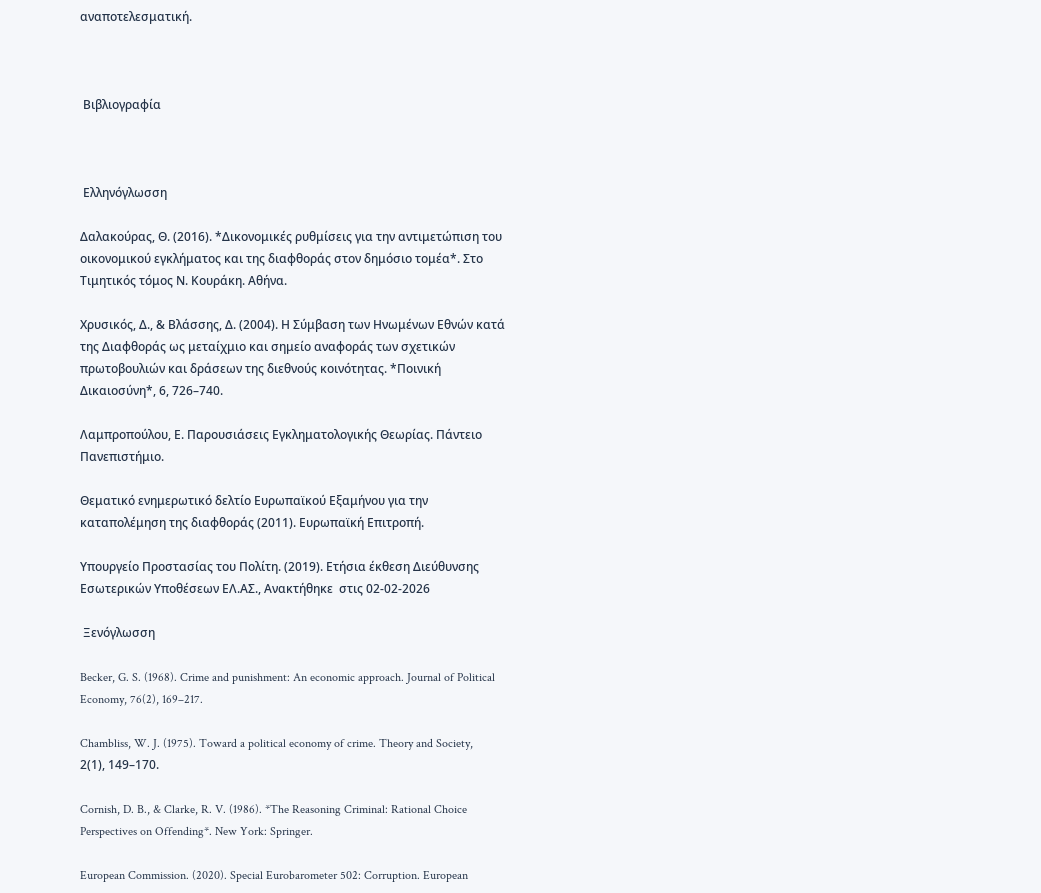αναποτελεσματική.



 Βιβλιογραφία



 Ελληνόγλωσση

Δαλακούρας, Θ. (2016). *Δικονομικές ρυθμίσεις για την αντιμετώπιση του οικονομικού εγκλήματος και της διαφθοράς στον δημόσιο τομέα*. Στο Τιμητικός τόμος Ν. Κουράκη. Αθήνα.

Χρυσικός, Δ., & Βλάσσης, Δ. (2004). Η Σύμβαση των Ηνωμένων Εθνών κατά της Διαφθοράς ως μεταίχμιο και σημείο αναφοράς των σχετικών πρωτοβουλιών και δράσεων της διεθνούς κοινότητας. *Ποινική Δικαιοσύνη*, 6, 726–740.

Λαμπροπούλου, Ε. Παρουσιάσεις Εγκληματολογικής Θεωρίας. Πάντειο Πανεπιστήμιο.

Θεματικό ενημερωτικό δελτίο Ευρωπαϊκού Εξαμήνου για την καταπολέμηση της διαφθοράς (2011). Ευρωπαϊκή Επιτροπή.

Υπουργείο Προστασίας του Πολίτη. (2019). Ετήσια έκθεση Διεύθυνσης Εσωτερικών Υποθέσεων ΕΛ.ΑΣ., Ανακτήθηκε  στις 02-02-2026

 Ξενόγλωσση

Becker, G. S. (1968). Crime and punishment: An economic approach. Journal of Political Economy, 76(2), 169–217.

Chambliss, W. J. (1975). Toward a political economy of crime. Theory and Society, 2(1), 149–170.

Cornish, D. B., & Clarke, R. V. (1986). *The Reasoning Criminal: Rational Choice Perspectives on Offending*. New York: Springer.

European Commission. (2020). Special Eurobarometer 502: Corruption. European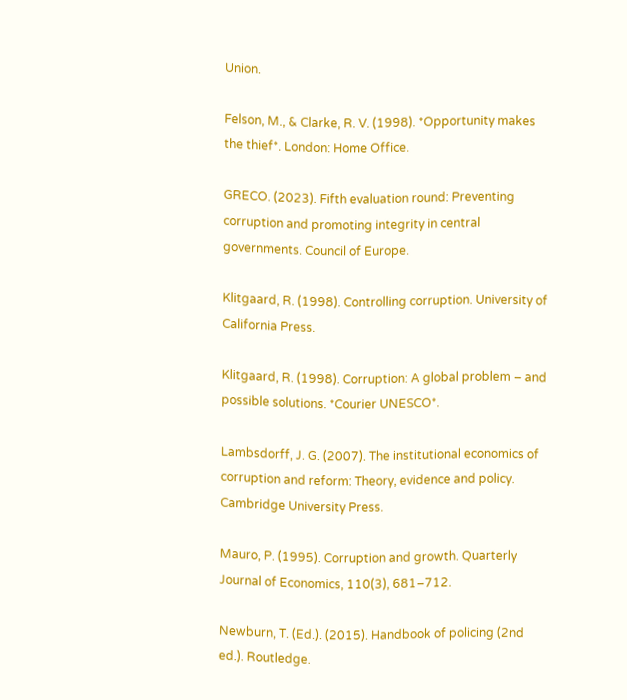Union.

Felson, M., & Clarke, R. V. (1998). *Opportunity makes the thief*. London: Home Office.

GRECO. (2023). Fifth evaluation round: Preventing corruption and promoting integrity in central governments. Council of Europe.

Klitgaard, R. (1998). Controlling corruption. University of California Press.

Klitgaard, R. (1998). Corruption: A global problem – and possible solutions. *Courier UNESCO*.

Lambsdorff, J. G. (2007). The institutional economics of corruption and reform: Theory, evidence and policy. Cambridge University Press.

Mauro, P. (1995). Corruption and growth. Quarterly Journal of Economics, 110(3), 681–712.

Newburn, T. (Ed.). (2015). Handbook of policing (2nd ed.). Routledge.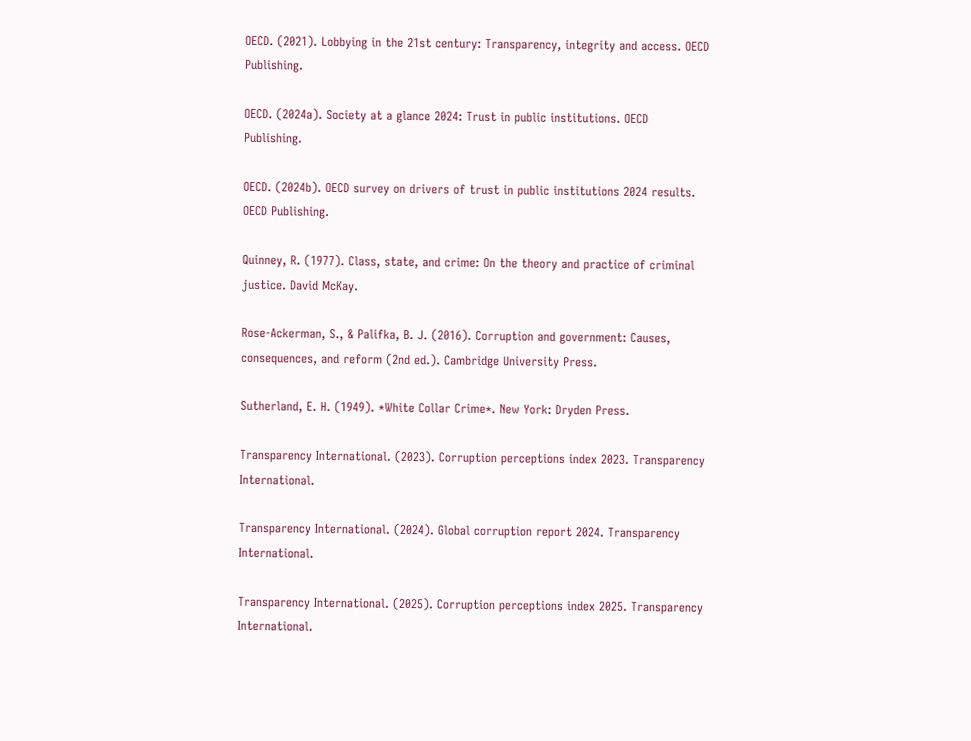OECD. (2021). Lobbying in the 21st century: Transparency, integrity and access. OECD Publishing.

OECD. (2024a). Society at a glance 2024: Trust in public institutions. OECD Publishing.

OECD. (2024b). OECD survey on drivers of trust in public institutions 2024 results. OECD Publishing.

Quinney, R. (1977). Class, state, and crime: On the theory and practice of criminal justice. David McKay.

Rose-Ackerman, S., & Palifka, B. J. (2016). Corruption and government: Causes, consequences, and reform (2nd ed.). Cambridge University Press.

Sutherland, E. H. (1949). *White Collar Crime*. New York: Dryden Press.

Transparency International. (2023). Corruption perceptions index 2023. Transparency International.

Transparency International. (2024). Global corruption report 2024. Transparency International.

Transparency International. (2025). Corruption perceptions index 2025. Transparency International.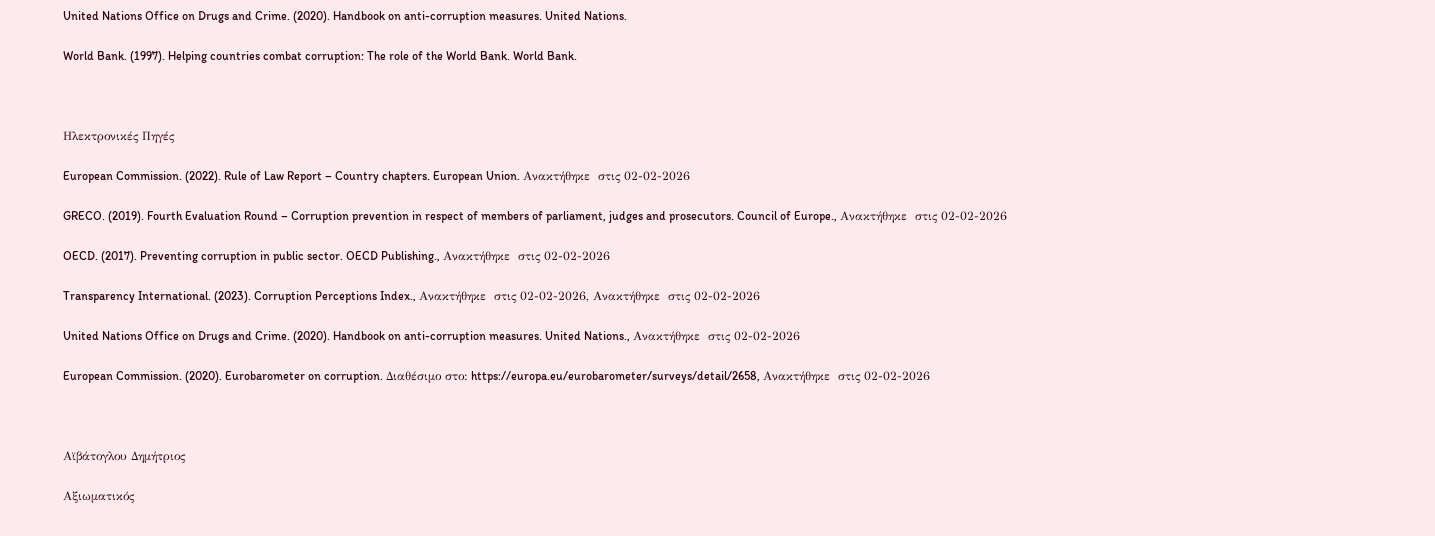United Nations Office on Drugs and Crime. (2020). Handbook on anti-corruption measures. United Nations.

World Bank. (1997). Helping countries combat corruption: The role of the World Bank. World Bank.



Ηλεκτρονικές Πηγές

European Commission. (2022). Rule of Law Report – Country chapters. European Union. Ανακτήθηκε  στις 02-02-2026

GRECO. (2019). Fourth Evaluation Round – Corruption prevention in respect of members of parliament, judges and prosecutors. Council of Europe., Ανακτήθηκε  στις 02-02-2026

OECD. (2017). Preventing corruption in public sector. OECD Publishing., Ανακτήθηκε  στις 02-02-2026

Transparency International. (2023). Corruption Perceptions Index., Ανακτήθηκε  στις 02-02-2026, Ανακτήθηκε  στις 02-02-2026

United Nations Office on Drugs and Crime. (2020). Handbook on anti-corruption measures. United Nations., Ανακτήθηκε  στις 02-02-2026

European Commission. (2020). Eurobarometer on corruption. Διαθέσιμο στο: https://europa.eu/eurobarometer/surveys/detail/2658, Ανακτήθηκε  στις 02-02-2026



Αϊβάτογλου Δημήτριος

Αξιωματικός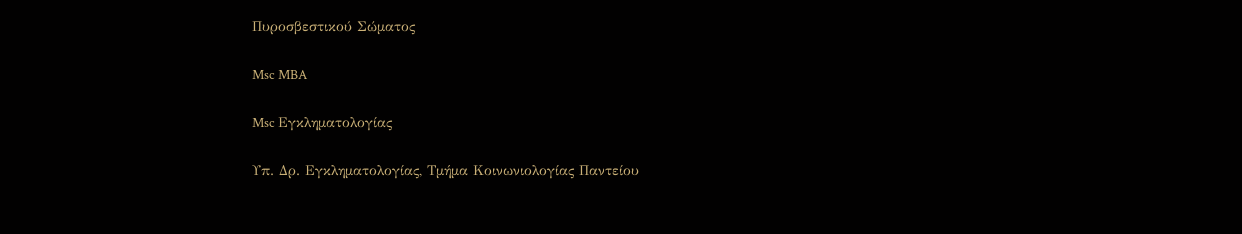Πυροσβεστικού Σώματος

Msc MBA

Msc Εγκληματολογίας

Υπ. Δρ. Εγκληματολογίας, Τμήμα Κοινωνιολογίας Παντείου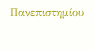Πανεπιστημίου